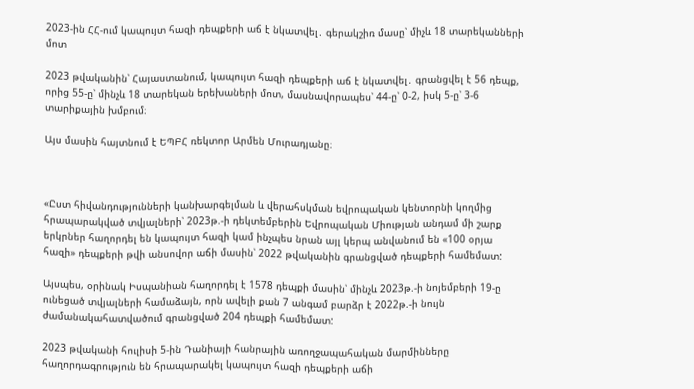2023-ին ՀՀ-ում կապույտ հազի դեպքերի աճ է նկատվել․ գերակշիռ մասը՝ միչև 18 տարեկանների մոտ

2023 թվականին՝ Հայաստանում, կապույտ հազի դեպքերի աճ է նկատվել․ գրանցվել է 56 դեպք, որից 55-ը՝ մինչև 18 տարեկան երեխաների մոտ, մասնավորապես՝ 44-ը՝ 0-2, իսկ 5-ը՝ 3-6 տարիքային խմբում։

Այս մասին հայտնում է ԵՊԲՀ ռեկտոր Արմեն Մուրադյանը։



«Ըստ հիվանդությունների կանխարգելման և վերահսկման եվրոպական կենտորնի կողմից հրապարակված տվյալների՝ 2023թ.-ի դեկտեմբերին Եվրոպական Միության անդամ մի շարք երկրներ հաղորդել են կապույտ հազի կամ ինչպես նրան այլ կերպ անվանում են «100 օրյա հազի» դեպքերի թվի անսովոր աճի մասին՝ 2022 թվականին գրանցված դեպքերի համեմատ:

Այսպես, օրինակ Իսպանիան հաղորդել է 1578 դեպքի մասին՝ մինչև 2023թ.-ի նոյեմբերի 19-ը ունեցած տվյալների համաձայն, որն ավելի քան 7 անգամ բարձր է 2022թ.-ի նույն ժամանակահատվածում գրանցված 204 դեպքի համեմատ:

2023 թվականի հուլիսի 5-ին Դանիայի հանրային առողջապահական մարմինները հաղորդագրություն են հրապարակել կապույտ հազի դեպքերի աճի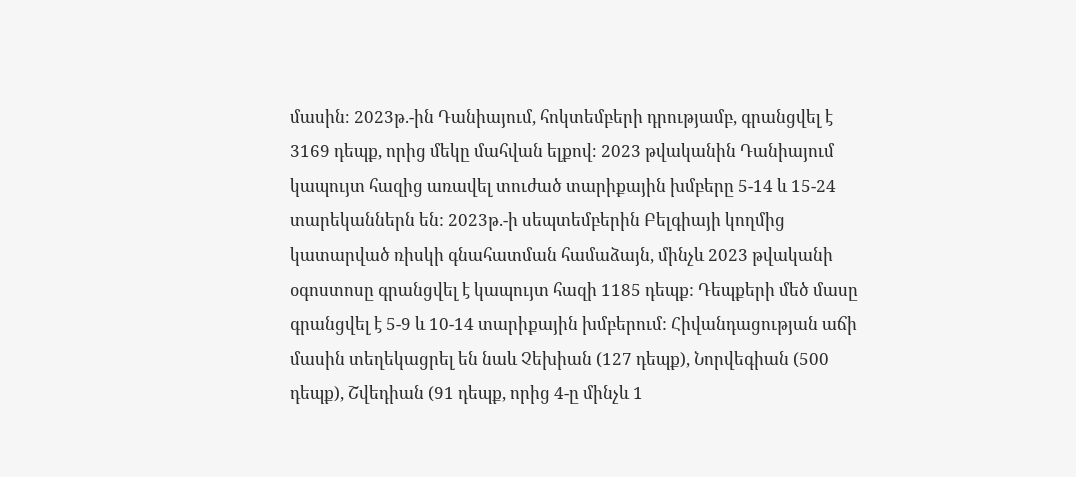մասին։ 2023թ.-ին Դանիայում, հոկտեմբերի դրությամբ, գրանցվել է 3169 դեպք, որից մեկը մահվան ելքով։ 2023 թվականին Դանիայում կապույտ հազից առավել տուժած տարիքային խմբերը 5-14 և 15-24 տարեկաններն են: 2023թ.-ի սեպտեմբերին Բելգիայի կողմից կատարված ռիսկի գնահատման համաձայն, մինչև 2023 թվականի օգոստոսը գրանցվել է կապույտ հազի 1185 դեպք: Դեպքերի մեծ մասը գրանցվել է 5-9 և 10-14 տարիքային խմբերում: Հիվանդացության աճի մասին տեղեկացրել են նաև Չեխիան (127 դեպք), Նորվեգիան (500 դեպք), Շվեդիան (91 դեպք, որից 4-ը մինչև 1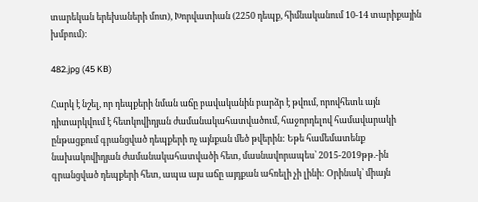տարեկան երեխաների մոտ), Խորվատիան (2250 դեպք, հիմնականում 10-14 տարիքային խմբում):

482.jpg (45 KB)

Հարկ է նշել, որ դեպքերի նման աճը բավականին բարձր է թվում, որովհետև այն դիտարկվում է հետկովիդյան ժամանակահատվածում, հաջորդելով համավարակի ընթացքում գրանցված դեպքերի ոչ այնքան մեծ թվերին: Եթե համեմատենք նախակովիդյան ժամանակահատվածի հետ, մասնավորապես՝ 2015-2019թթ.-ին գրանցված դեպքերի հետ, ապա այս աճը այդքան ահռելի չի լինի: Օրինակ՝ միայն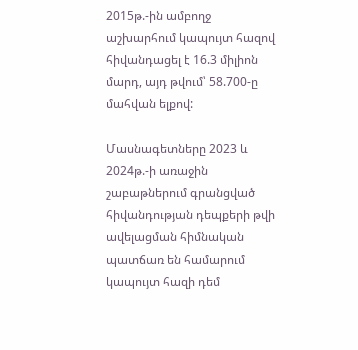2015թ.-ին ամբողջ աշխարհում կապույտ հազով հիվանդացել է 16.3 միլիոն մարդ, այդ թվում՝ 58.700-ը մահվան ելքով:

Մասնագետները 2023 և 2024թ.-ի առաջին շաբաթներում գրանցված հիվանդության դեպքերի թվի ավելացման հիմնական պատճառ են համարում կապույտ հազի դեմ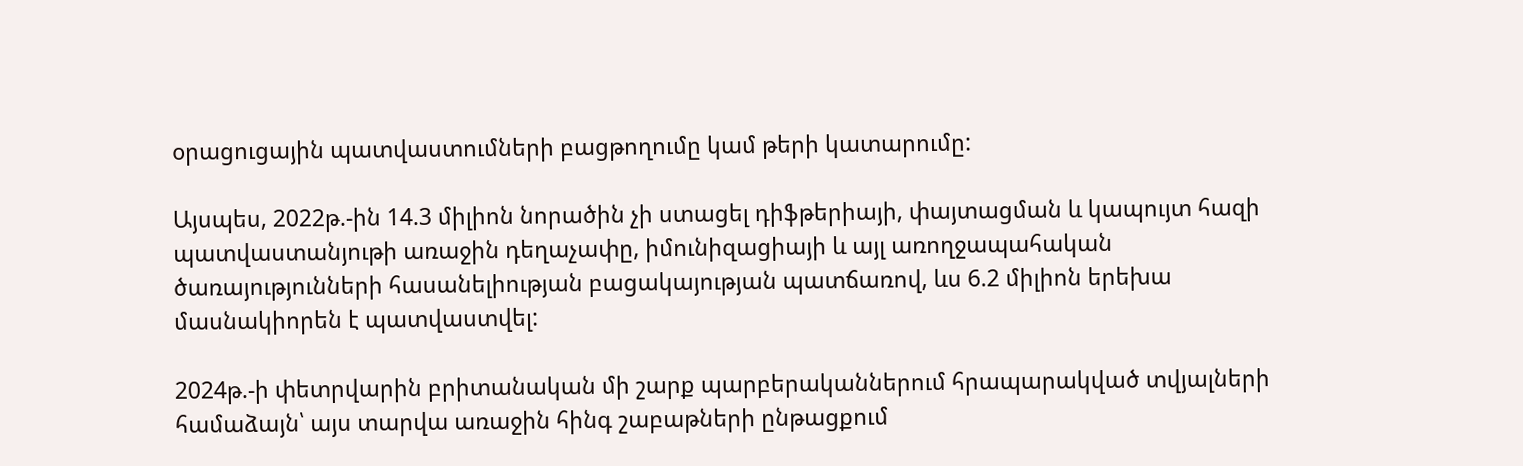օրացուցային պատվաստումների բացթողումը կամ թերի կատարումը:

Այսպես, 2022թ.-ին 14.3 միլիոն նորածին չի ստացել դիֆթերիայի, փայտացման և կապույտ հազի պատվաստանյութի առաջին դեղաչափը, իմունիզացիայի և այլ առողջապահական ծառայությունների հասանելիության բացակայության պատճառով, ևս 6.2 միլիոն երեխա մասնակիորեն է պատվաստվել:

2024թ.-ի փետրվարին բրիտանական մի շարք պարբերականներում հրապարակված տվյալների համաձայն՝ այս տարվա առաջին հինգ շաբաթների ընթացքում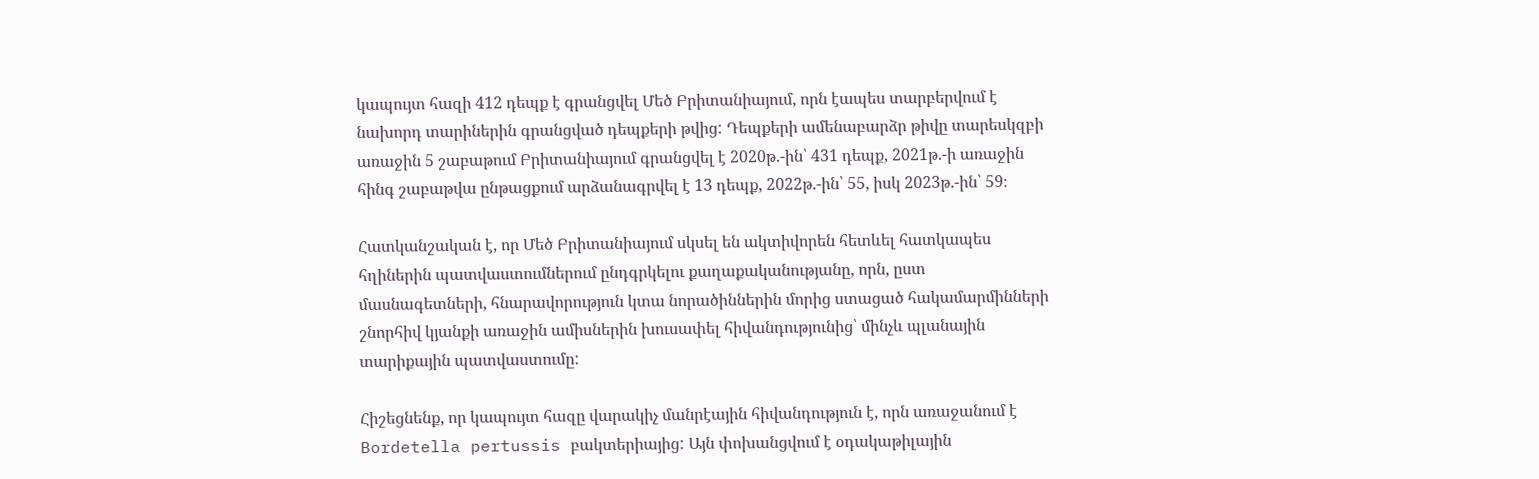կապույտ հազի 412 դեպք է գրանցվել Մեծ Բրիտանիայում, որն էապես տարբերվում է նախորդ տարիներին գրանցված դեպքերի թվից: Դեպքերի ամենաբարձր թիվը տարեսկզբի առաջին 5 շաբաթում Բրիտանիայում գրանցվել է 2020թ.-ին՝ 431 դեպք, 2021թ.-ի առաջին հինգ շաբաթվա ընթացքում արձանագրվել է 13 դեպք, 2022թ.-ին՝ 55, իսկ 2023թ.-ին՝ 59։

Հատկանշական է, որ Մեծ Բրիտանիայում սկսել են ակտիվորեն հետևել հատկապես հղիներին պատվաստումներում ընդգրկելու քաղաքականությանը, որն, ըստ մասնագետների, հնարավորություն կտա նորածիններին մորից ստացած հակամարմինների շնորհիվ կյանքի առաջին ամիսներին խուսափել հիվանդությունից՝ մինչև պլանային տարիքային պատվաստումը:

Հիշեցնենք, որ կապույտ հազը վարակիչ մանրէային հիվանդություն է, որն առաջանում է Bordetella pertussis բակտերիայից: Այն փոխանցվում է օդակաթիլային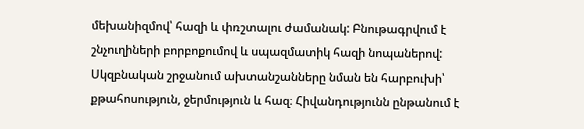մեխանիզմով՝ հազի և փռշտալու ժամանակ: Բնութագրվում է շնչուղիների բորբոքումով և սպազմատիկ հազի նոպաներով: Սկզբնական շրջանում ախտանշանները նման են հարբուխի՝ քթահոսություն, ջերմություն և հազ։ Հիվանդությունն ընթանում է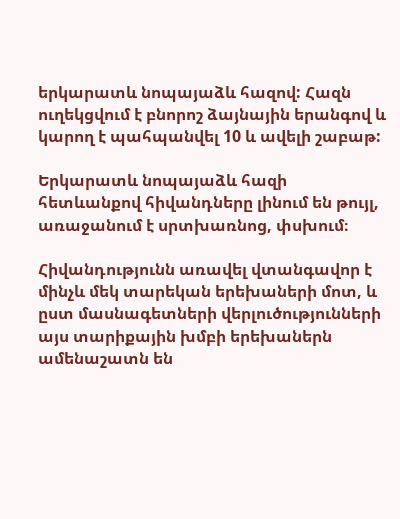երկարատև նոպայաձև հազով: Հազն ուղեկցվում է բնորոշ ձայնային երանգով և կարող է պահպանվել 10 և ավելի շաբաթ:

Երկարատև նոպայաձև հազի հետևանքով հիվանդները լինում են թույլ, առաջանում է սրտխառնոց, փսխում։

Հիվանդությունն առավել վտանգավոր է մինչև մեկ տարեկան երեխաների մոտ, և ըստ մասնագետների վերլուծությունների այս տարիքային խմբի երեխաներն ամենաշատն են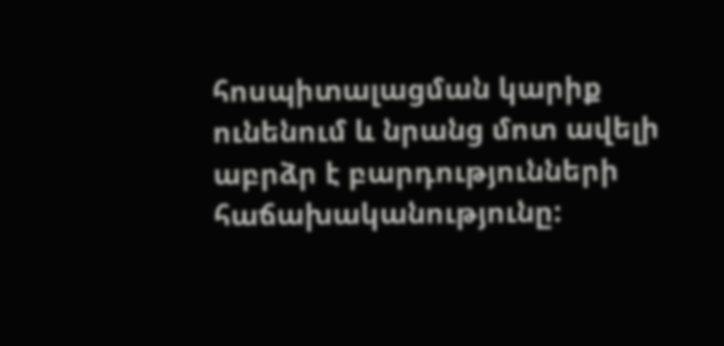հոսպիտալացման կարիք ունենում և նրանց մոտ ավելի աբրձր է բարդությունների հաճախականությունը: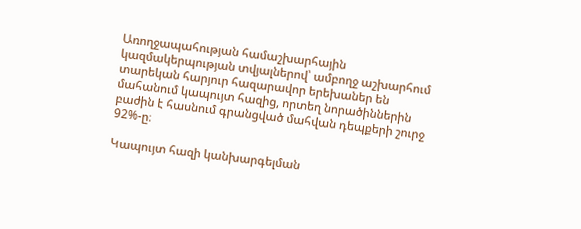Առողջապահության համաշխարհային կազմակերպության տվյալներով՝ ամբողջ աշխարհում տարեկան հարյուր հազարավոր երեխաներ են մահանում կապույտ հազից, որտեղ նորածիններին բաժին է հասնում գրանցված մահվան դեպքերի շուրջ 92%-ը։

Կապույտ հազի կանխարգելման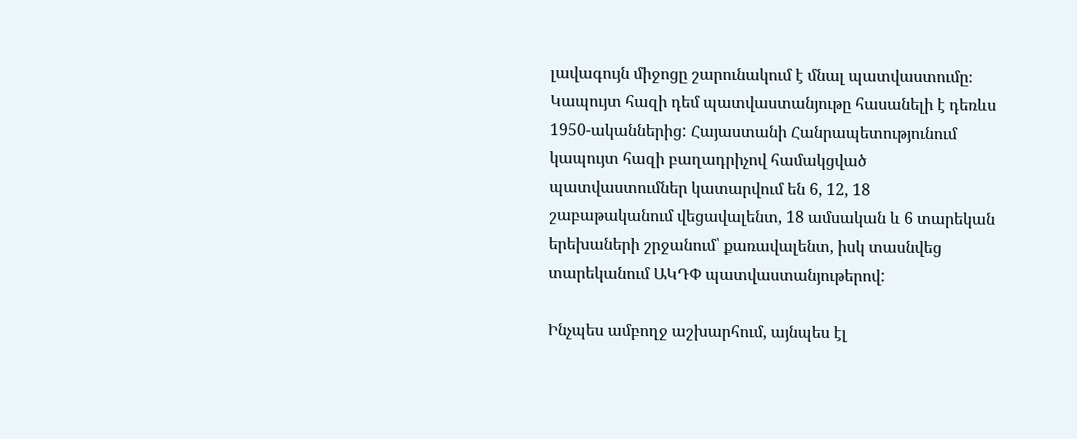լավագույն միջոցը շարունակում է մնալ պատվաստումը։ Կապույտ հազի դեմ պատվաստանյութը հասանելի է դեռևս 1950-ականներից: Հայաստանի Հանրապետությունում կապույտ հազի բաղադրիչով համակցված պատվաստումներ կատարվում են 6, 12, 18 շաբաթականում վեցավալենտ, 18 ամսական և 6 տարեկան երեխաների շրջանում՝ քառավալենտ, իսկ տասնվեց տարեկանում ԱԿԴՓ պատվաստանյութերով:

Ինչպես ամբողջ աշխարհում, այնպես էլ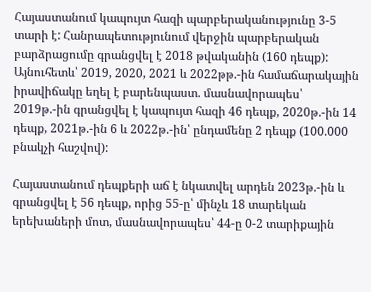Հայաստանում կապույտ հազի պարբերականությունը 3-5 տարի է: Հանրապետությունում վերջին պարբերական բարձրացումը գրանցվել է 2018 թվականին (160 դեպք): Այնուհետև՝ 2019, 2020, 2021 և 2022թթ.-ին համաճարակային իրավիճակը եղել է բարենպաստ. մասնավորապես՝ 2019թ.-ին գրանցվել է կապույտ հազի 46 դեպք, 2020թ.-ին 14 դեպք, 2021թ.-ին 6 և 2022թ.-ին՝ ընդամենը 2 դեպք (100.000 բնակչի հաշվով):

Հայաստանում դեպքերի աճ է նկատվել արդեն 2023թ.-ին և գրանցվել է 56 դեպք, որից 55-ը՝ մինչև 18 տարեկան երեխաների մոտ, մասնավորապես՝ 44-ը 0-2 տարիքային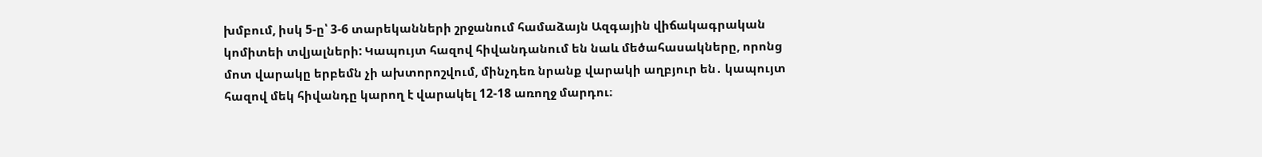խմբում, իսկ 5-ը՝ 3-6 տարեկանների շրջանում համաձայն Ազգային վիճակագրական կոմիտեի տվյալների: Կապույտ հազով հիվանդանում են նաև մեծահասակները, որոնց մոտ վարակը երբեմն չի ախտորոշվում, մինչդեռ նրանք վարակի աղբյուր են․ կապույտ հազով մեկ հիվանդը կարող է վարակել 12-18 առողջ մարդու։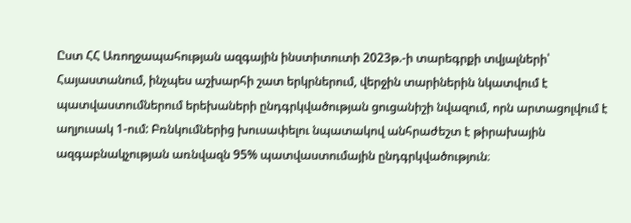Ըստ ՀՀ Առողջապահության ազգային ինստիտուտի 2023թ.-ի տարեգրքի տվյալների՝ Հայաստանում, ինչպես աշխարհի շատ երկրներում, վերջին տարիներին նկատվում է պատվաստումներում երեխաների ընդգրկվածության ցուցանիշի նվազում, որն արտացոլվում է աղյուսակ 1-ում: Բռնկումներից խուսափելու նպատակով անհրաժեշտ է թիրախային ազգաբնակչության առնվազն 95% պատվաստումային ընդգրկվածություն։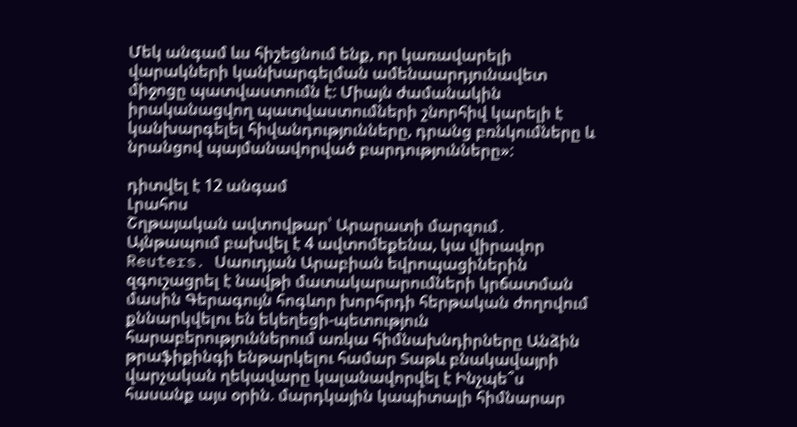Մեկ անգամ ևս հիշեցնում ենք, որ կառավարելի վարակների կանխարգելման ամենաարդյունավետ միջոցը պատվաստումն է: Միայն ժամանակին իրականացվող պատվաստումների շնորհիվ կարելի է կանխարգելել հիվանդությունները, դրանց բռնկումները և նրանցով պայմանավորված բարդությունները»:

դիտվել է 12 անգամ
Լրահոս
Շղթայական ավտովթար՝ Արարատի մարզում․ Այնթապում բախվել է 4 ավտոմեքենա, կա վիրավոր Reuters․ Սաուդյան Արաբիան եվրոպացիներին զգուշացրել է նավթի մատակարարումների կրճատման մասին Գերագույն հոգևոր խորհրդի հերթական ժողովում քննարկվելու են եկեղեցի-պետություն հարաբերություններում առկա հիմնախնդիրները Անձին թրաֆիքինգի ենթարկելու համար Տաթև բնակավայրի վարչական ղեկավարը կալանավորվել է Ինչպե՞ս հասանք այս օրին. մարդկային կապիտալի հիմնարար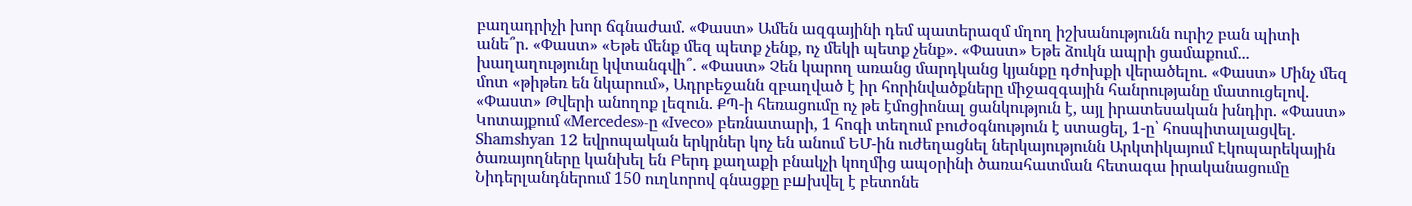բաղադրիչի խոր ճգնաժամ. «Փաստ» Ամեն ազգայինի դեմ պատերազմ մղող իշխանությունն ուրիշ բան պիտի անե՞ր. «Փաստ» «Եթե մենք մեզ պետք չենք, ոչ մեկի պետք չենք». «Փաստ» Եթե ձուկն ապրի ցամաքում... խաղաղությունը կվտանգվի՞. «Փաստ» Չեն կարող առանց մարդկանց կյանքը դժոխքի վերածելու. «Փաստ» Մինչ մեզ մոտ «թիթեռ են նկարում», Ադրբեջանն զբաղված է իր հորինվածքները միջազգային հանրությանը մատուցելով. «Փաստ» Թվերի անողոք լեզուն. ՔՊ-ի հեռացումը ոչ թե էմոցիոնալ ցանկություն է, այլ իրատեսական խնդիր. «Փաստ» Կոտայքում «Mercedes»-ը «Iveco» բեռնատարի, 1 հոգի տեղում բուժօգնություն է ստացել, 1-ը՝ հոսպիտալացվել․ Shamshyan 12 եվրոպական երկրներ կոչ են անում ԵՄ-ին ուժեղացնել ներկայությունն Արկտիկայում Էկոպարեկային ծառայողները կանխել են Բերդ քաղաքի բնակչի կողմից ապօրինի ծառահատման հետագա իրականացումը Նիդերլանդներում 150 ուղևորով գնացքը բшխվել է բետոնե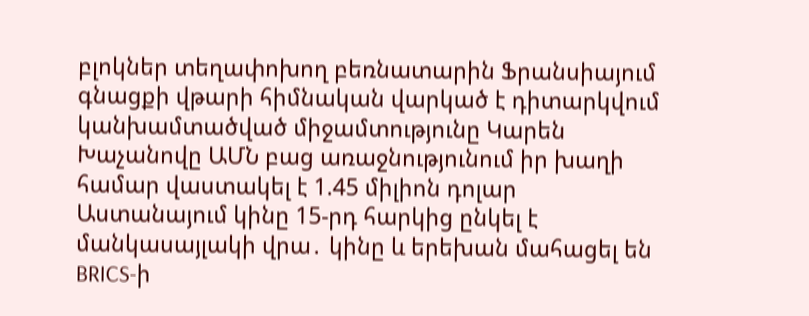բլոկներ տեղափոխող բեռնատարին Ֆրանսիայում գնացքի վթարի հիմնական վարկած է դիտարկվում կանխամտածված միջամտությունը Կարեն Խաչանովը ԱՄՆ բաց առաջնությունում իր խաղի համար վաստակել է 1.45 միլիոն դոլար Աստանայում կինը 15-րդ հարկից ընկել է մանկասայլակի վրա․ կինը և երեխան մահացել են BRICS-ի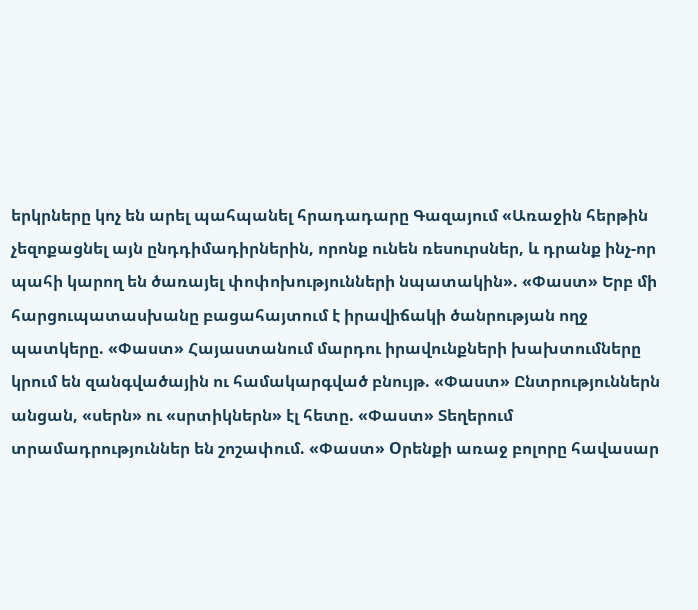երկրները կոչ են արել պահպանել հրադադարը Գազայում «Առաջին հերթին չեզոքացնել այն ընդդիմադիրներին, որոնք ունեն ռեսուրսներ, և դրանք ինչ-որ պահի կարող են ծառայել փոփոխությունների նպատակին». «Փաստ» Երբ մի հարցուպատասխանը բացահայտում է իրավիճակի ծանրության ողջ պատկերը. «Փաստ» Հայաստանում մարդու իրավունքների խախտումները կրում են զանգվածային ու համակարգված բնույթ. «Փաստ» Ընտրություններն անցան, «սերն» ու «սրտիկներն» էլ հետը. «Փաստ» Տեղերում տրամադրություններ են շոշափում. «Փաստ» Oրենքի առաջ բոլորը հավասար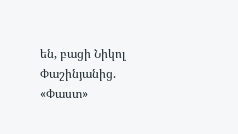են, բացի Նիկոլ Փաշինյանից. «Փաստ»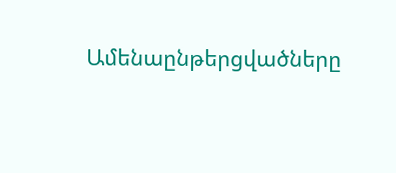Ամենաընթերցվածները